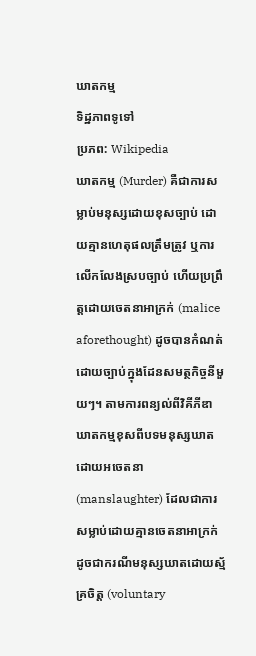ឃាតកម្ម
ទិដ្ឋភាពទូទៅ
ប្រភព: Wikipedia
ឃាតកម្ម (Murder) គឺជាការសម្លាប់មនុស្សដោយខុសច្បាប់ ដោយគ្មានហេតុផលត្រឹមត្រូវ ឬការលើកលែងស្របច្បាប់ ហើយប្រព្រឹត្តដោយចេតនាអាក្រក់ (malice aforethought) ដូចបានកំណត់ដោយច្បាប់ក្នុងដែនសមត្ថកិច្ចនីមួយៗ។ តាមការពន្យល់ពីវិគីភីឌា ឃាតកម្មខុសពីបទមនុស្សឃាតដោយអចេតនា (manslaughter) ដែលជាការសម្លាប់ដោយគ្មានចេតនាអាក្រក់ ដូចជាករណីមនុស្សឃាតដោយស្ម័គ្រចិត្ត (voluntary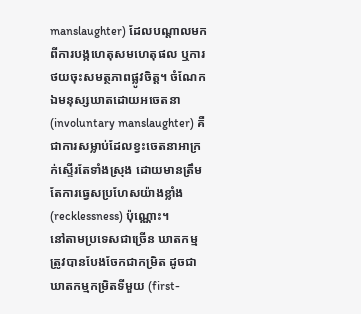manslaughter) ដែលបណ្តាលមកពីការបង្កហេតុសមហេតុផល ឬការថយចុះសមត្ថភាពផ្លូវចិត្ត។ ចំណែកឯមនុស្សឃាតដោយអចេតនា (involuntary manslaughter) គឺជាការសម្លាប់ដែលខ្វះចេតនាអាក្រក់ស្ទើរតែទាំងស្រុង ដោយមានត្រឹមតែការធ្វេសប្រហែសយ៉ាងខ្លាំង (recklessness) ប៉ុណ្ណោះ។
នៅតាមប្រទេសជាច្រើន ឃាតកម្មត្រូវបានបែងចែកជាកម្រិត ដូចជាឃាតកម្មកម្រិតទីមួយ (first-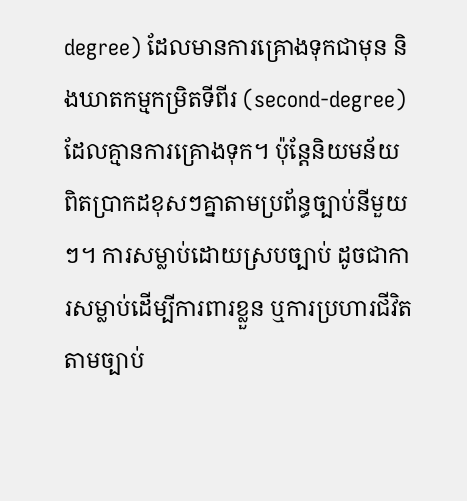degree) ដែលមានការគ្រោងទុកជាមុន និងឃាតកម្មកម្រិតទីពីរ (second-degree) ដែលគ្មានការគ្រោងទុក។ ប៉ុន្តែនិយមន័យពិតប្រាកដខុសៗគ្នាតាមប្រព័ន្ធច្បាប់នីមួយៗ។ ការសម្លាប់ដោយស្របច្បាប់ ដូចជាការសម្លាប់ដើម្បីការពារខ្លួន ឬការប្រហារជីវិតតាមច្បាប់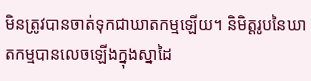មិនត្រូវបានចាត់ទុកជាឃាតកម្មឡើយ។ និមិត្តរូបនៃឃាតកម្មបានលេចឡើងក្នុងស្នាដៃ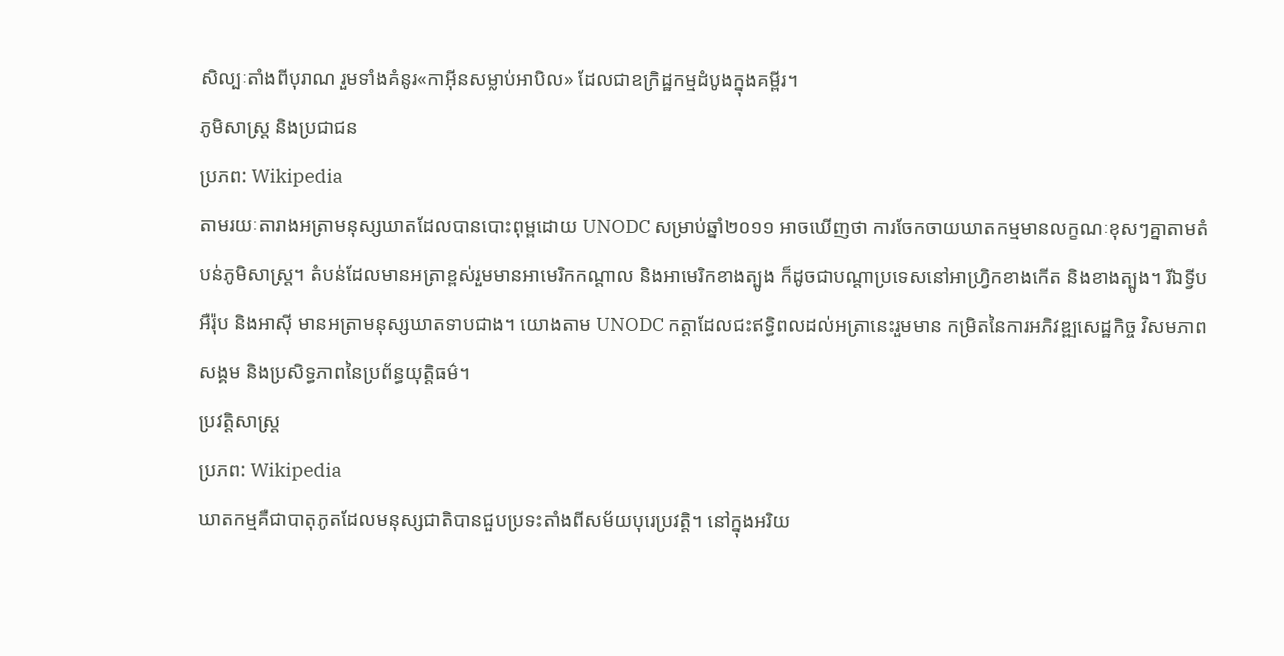សិល្បៈតាំងពីបុរាណ រួមទាំងគំនូរ«កាអ៊ីនសម្លាប់អាបិល» ដែលជាឧក្រិដ្ឋកម្មដំបូងក្នុងគម្ពីរ។
ភូមិសាស្ត្រ និងប្រជាជន
ប្រភព: Wikipedia
តាមរយៈតារាងអត្រាមនុស្សឃាតដែលបានបោះពុម្ពដោយ UNODC សម្រាប់ឆ្នាំ២០១១ អាចឃើញថា ការចែកចាយឃាតកម្មមានលក្ខណៈខុសៗគ្នាតាមតំបន់ភូមិសាស្ត្រ។ តំបន់ដែលមានអត្រាខ្ពស់រួមមានអាមេរិកកណ្តាល និងអាមេរិកខាងត្បូង ក៏ដូចជាបណ្តាប្រទេសនៅអាហ្វ្រិកខាងកើត និងខាងត្បូង។ រីឯទ្វីបអឺរ៉ុប និងអាស៊ី មានអត្រាមនុស្សឃាតទាបជាង។ យោងតាម UNODC កត្តាដែលជះឥទ្ធិពលដល់អត្រានេះរួមមាន កម្រិតនៃការអភិវឌ្ឍសេដ្ឋកិច្ច វិសមភាពសង្គម និងប្រសិទ្ធភាពនៃប្រព័ន្ធយុត្តិធម៌។
ប្រវត្តិសាស្ត្រ
ប្រភព: Wikipedia
ឃាតកម្មគឺជាបាតុភូតដែលមនុស្សជាតិបានជួបប្រទះតាំងពីសម័យបុរេប្រវត្តិ។ នៅក្នុងអរិយ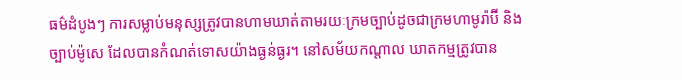ធម៌ដំបូងៗ ការសម្លាប់មនុស្សត្រូវបានហាមឃាត់តាមរយៈក្រមច្បាប់ដូចជាក្រមហាមូរ៉ាប៊ី និងច្បាប់ម៉ូសេ ដែលបានកំណត់ទោសយ៉ាងធ្ងន់ធ្ងរ។ នៅសម័យកណ្តាល ឃាតកម្មត្រូវបាន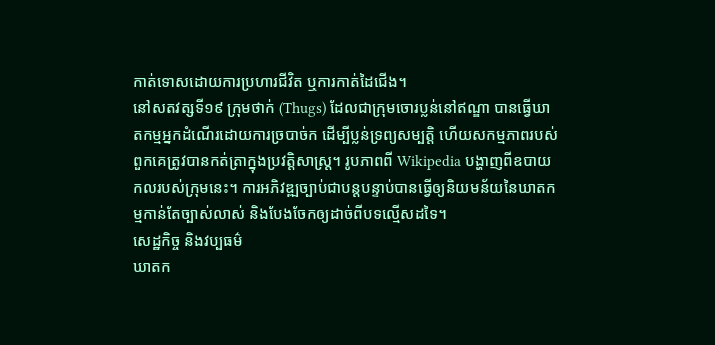កាត់ទោសដោយការប្រហារជីវិត ឬការកាត់ដៃជើង។
នៅសតវត្សទី១៩ ក្រុមថាក់ (Thugs) ដែលជាក្រុមចោរប្លន់នៅឥណ្ឌា បានធ្វើឃាតកម្មអ្នកដំណើរដោយការច្របាច់ក ដើម្បីប្លន់ទ្រព្យសម្បត្តិ ហើយសកម្មភាពរបស់ពួកគេត្រូវបានកត់ត្រាក្នុងប្រវត្តិសាស្ត្រ។ រូបភាពពី Wikipedia បង្ហាញពីឧបាយកលរបស់ក្រុមនេះ។ ការអភិវឌ្ឍច្បាប់ជាបន្តបន្ទាប់បានធ្វើឲ្យនិយមន័យនៃឃាតកម្មកាន់តែច្បាស់លាស់ និងបែងចែកឲ្យដាច់ពីបទល្មើសដទៃ។
សេដ្ឋកិច្ច និងវប្បធម៌
ឃាតក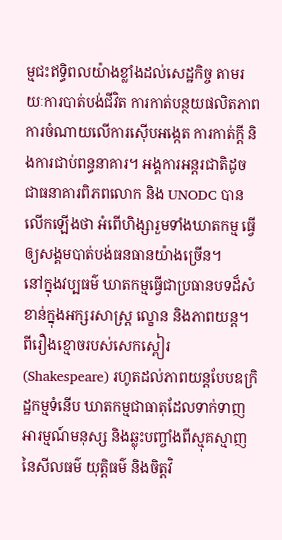ម្មជះឥទ្ធិពលយ៉ាងខ្លាំងដល់សេដ្ឋកិច្ច តាមរយៈការបាត់បង់ជីវិត ការកាត់បន្ថយផលិតភាព ការចំណាយលើការស៊ើបអង្កេត ការកាត់ក្តី និងការជាប់ពន្ធនាគារ។ អង្គការអន្តរជាតិដូចជាធនាគារពិភពលោក និង UNODC បានលើកឡើងថា អំពើហិង្សារួមទាំងឃាតកម្ម ធ្វើឲ្យសង្គមបាត់បង់ធនធានយ៉ាងច្រើន។
នៅក្នុងវប្បធម៌ ឃាតកម្មធ្វើជាប្រធានបទដ៏សំខាន់ក្នុងអក្សរសាស្ត្រ ល្ខោន និងភាពយន្ត។ ពីរឿងខ្មោចរបស់សេកស្ពៀរ (Shakespeare) រហូតដល់ភាពយន្តបែបឧក្រិដ្ឋកម្មទំនើប ឃាតកម្មជាធាតុដែលទាក់ទាញអារម្មណ៍មនុស្ស និងឆ្លុះបញ្ចាំងពីស្មុគស្មាញនៃសីលធម៌ យុត្តិធម៌ និងចិត្តវិ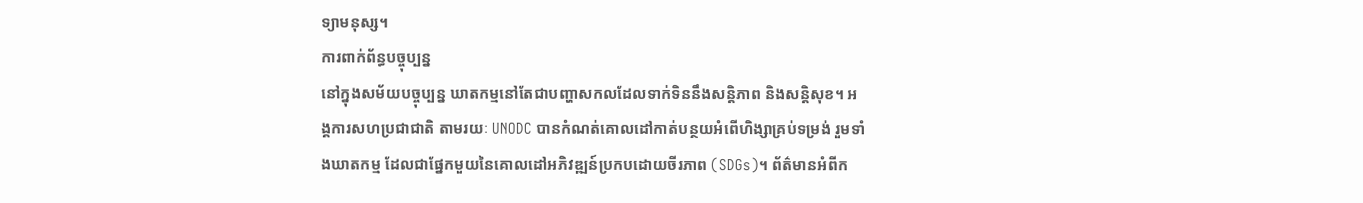ទ្យាមនុស្ស។
ការពាក់ព័ន្ធបច្ចុប្បន្ន
នៅក្នុងសម័យបច្ចុប្បន្ន ឃាតកម្មនៅតែជាបញ្ហាសកលដែលទាក់ទិននឹងសន្តិភាព និងសន្តិសុខ។ អង្គការសហប្រជាជាតិ តាមរយៈ UNODC បានកំណត់គោលដៅកាត់បន្ថយអំពើហិង្សាគ្រប់ទម្រង់ រួមទាំងឃាតកម្ម ដែលជាផ្នែកមួយនៃគោលដៅអភិវឌ្ឍន៍ប្រកបដោយចីរភាព (SDGs)។ ព័ត៌មានអំពីក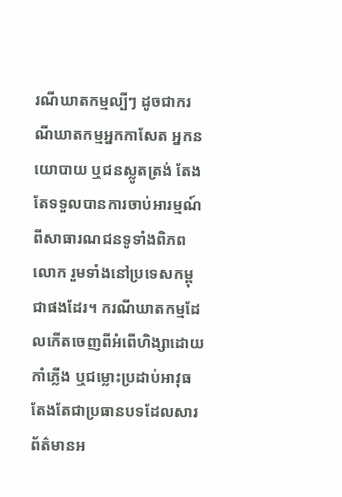រណីឃាតកម្មល្បីៗ ដូចជាករណីឃាតកម្មអ្នកកាសែត អ្នកនយោបាយ ឬជនស្លូតត្រង់ តែងតែទទួលបានការចាប់អារម្មណ៍ពីសាធារណជនទូទាំងពិភពលោក រួមទាំងនៅប្រទេសកម្ពុជាផងដែរ។ ករណីឃាតកម្មដែលកើតចេញពីអំពើហិង្សាដោយកាំភ្លើង ឬជម្លោះប្រដាប់អាវុធ តែងតែជាប្រធានបទដែលសារព័ត៌មានអ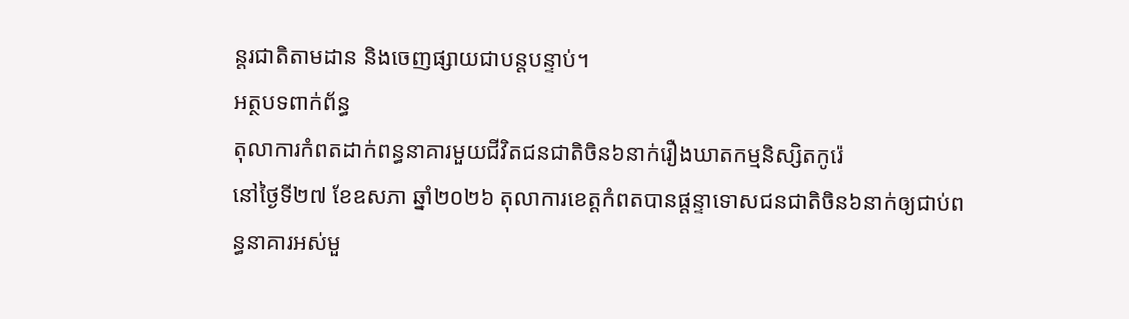ន្តរជាតិតាមដាន និងចេញផ្សាយជាបន្តបន្ទាប់។
អត្ថបទពាក់ព័ន្ធ
តុលាការកំពតដាក់ពន្ធនាគារមួយជីវិតជនជាតិចិន៦នាក់រឿងឃាតកម្មនិស្សិតកូរ៉េ
នៅថ្ងៃទី២៧ ខែឧសភា ឆ្នាំ២០២៦ តុលាការខេត្តកំពតបានផ្តន្ទាទោសជនជាតិចិន៦នាក់ឲ្យជាប់ពន្ធនាគារអស់មួ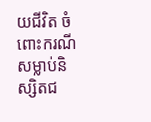យជីវិត ចំពោះករណីសម្លាប់និស្សិតជ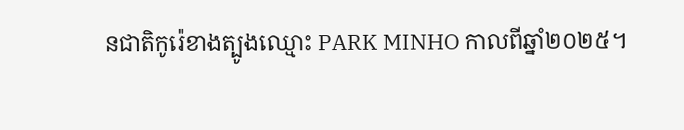នជាតិកូរ៉េខាងត្បូងឈ្មោះ PARK MINHO កាលពីឆ្នាំ២០២៥។